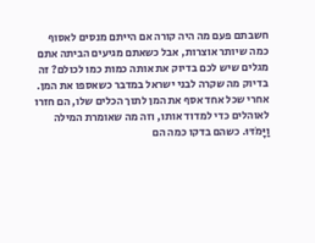חשבתם פעם מה היה קורה אם הייתם מנסים לאסוף כמה שיותר אוצרות, אבל כשאתם מגיעים הביתה אתם מגלים שיש לכם בדיוק את אותה כמות כמו לכולם? זה בדיוק מה שקרה לבני ישראל במדבר כשאספו את המן. אחרי שכל אחד אסף את המן לתוך הכלים שלו, הם חזרו לאוהלים כדי למדוד אותו, וזה מה שאומרת המילה וַיָּמֹדּוּ. כשהם בדקו כמה הם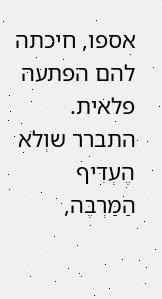אספו, חיכתה להם הפתעה פלאית. התברר שוְלֹא הֶעְדִּיף הַמַּרְבֶּה,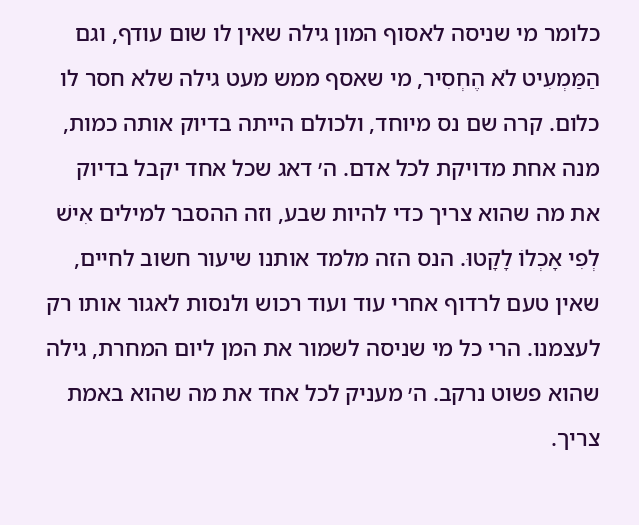כלומר מי שניסה לאסוף המון גילה שאין לו שום עודף, וגם הַמַּמְעִיט לֹא הֶחְסִיר, מי שאסף ממש מעט גילה שלא חסר לו כלום. קרה שם נס מיוחד, ולכולם הייתה בדיוק אותה כמות, מנה אחת מדויקת לכל אדם. ה׳ דאג שכל אחד יקבל בדיוק את מה שהוא צריך כדי להיות שבע, וזה ההסבר למילים אִישׁ לְפִי אָכְלוֹ לָקָטוּ. הנס הזה מלמד אותנו שיעור חשוב לחיים, שאין טעם לרדוף אחרי עוד ועוד רכוש ולנסות לאגור אותו רק לעצמנו. הרי כל מי שניסה לשמור את המן ליום המחרת, גילה שהוא פשוט נרקב. ה׳ מעניק לכל אחד את מה שהוא באמת צריך.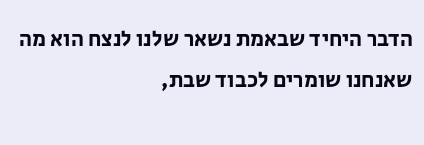הדבר היחיד שבאמת נשאר שלנו לנצח הוא מה שאנחנו שומרים לכבוד שבת,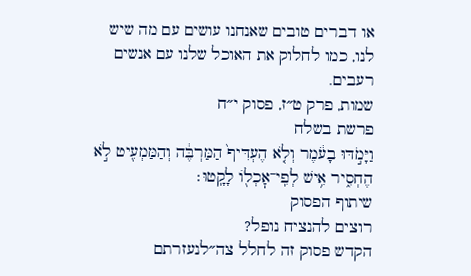או דברים טובים שאנחנו עושים עם מה שיש לנו, כמו לחלוק את האוכל שלנו עם אנשים רעבים.
שמות, פרק ט״ז, פסוק י״ח
פרשת בשלח
וַיָּמֹ֣דּוּ בָעֹ֔מֶר וְלֹ֤א הֶעְדִּיף֙ הַמַּרְבֶּ֔ה וְהַמַּמְעִ֖יט לֹ֣א הֶחְסִ֑יר אִ֥ישׁ לְפִֽי־אׇכְל֖וֹ לָקָֽטוּ׃
שיתוף הפסוק
רוצים להנציח נופל?
הקדש פסוק זה לחלל צה״לנעזרתם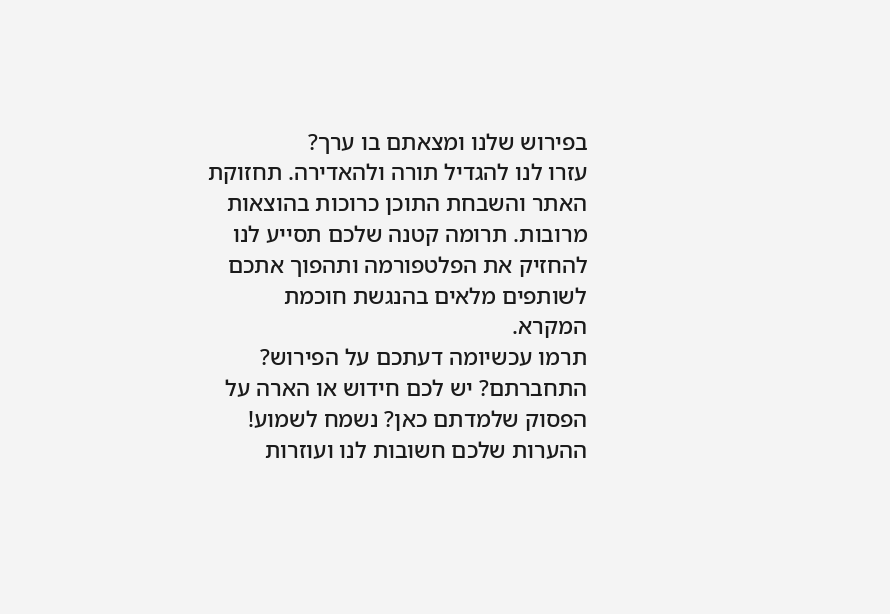בפירוש שלנו ומצאתם בו ערך?
עזרו לנו להגדיל תורה ולהאדירה. תחזוקת האתר והשבחת התוכן כרוכות בהוצאות מרובות. תרומה קטנה שלכם תסייע לנו להחזיק את הפלטפורמה ותהפוך אתכם לשותפים מלאים בהנגשת חוכמת המקרא.
תרמו עכשיומה דעתכם על הפירוש?
התחברתם? יש לכם חידוש או הארה על הפסוק שלמדתם כאן? נשמח לשמוע!
ההערות שלכם חשובות לנו ועוזרות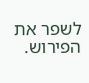לשפר את הפירוש.